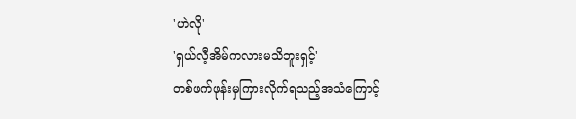'ဟဲလို'
'ရှယ်လီ့အိမ်ကလားမသိဘူးရှင့်'
တစ်ဖက်ဖုန်းမှကြားလိုက်ရသည့်အသံကြောင့်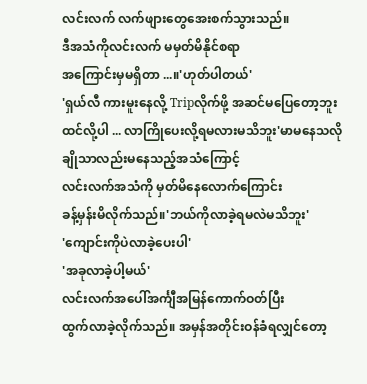လင်းလက် လက်ဖျားတွေအေးစက်သွားသည်။
ဒီအသံကိုလင်းလက် မမှတ်မိနိုင်စရာ
အကြောင်းမှမရှိတာ ...။'ဟုတ်ပါတယ်'
'ရှယ်လီ ကားမူးနေလို့ Tripလိုက်ဖို့ အဆင်မပြေတော့ဘူး
ထင်လို့ပါ ... လာကြိုပေးလို့ရမလားမသိဘူး'မာမနေသလို ချိုသာလည်းမနေသည့်အသံကြောင့်
လင်းလက်အသံကို မှတ်မိနေလောက်ကြောင်း
ခန့်မှန်းမိလိုက်သည်။'ဘယ်ကိုလာခဲ့ရမလဲမသိဘူး'
'ကျောင်းကိုပဲလာခဲ့ပေးပါ'
'အခုလာခဲ့ပါ့မယ်'
လင်းလက်အပေါ်အင်္ကျီအမြန်ကောက်ဝတ်ပြီး
ထွက်လာခဲ့လိုက်သည်။ အမှန်အတိုင်းဝန်ခံရလျှင်တော့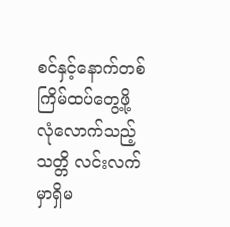စင်နှင့်နောက်တစ်ကြိမ်ထပ်တွေ့ဖို့ လုံလောက်သည့်
သတ္တိ လင်းလက်မှာရှိမ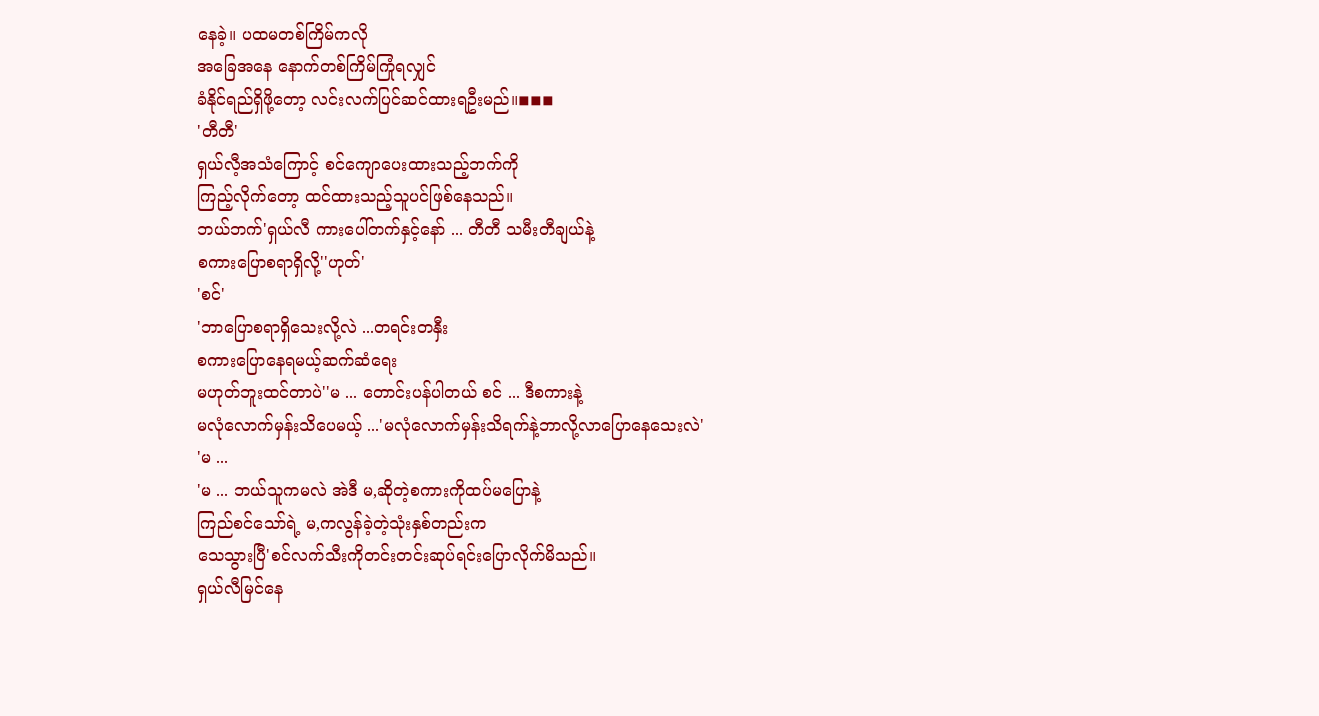နေခဲ့။ ပထမတစ်ကြိမ်ကလို
အခြေအနေ နောက်တစ်ကြိမ်ကြုံရလျှင်
ခံနိုင်ရည်ရှိဖို့တော့ လင်းလက်ပြင်ဆင်ထားရဦးမည်။◾◾◾
'တီတီ'
ရှယ်လီ့အသံကြောင့် စင်ကျောပေးထားသည့်ဘက်ကို
ကြည့်လိုက်တော့ ထင်ထားသည့်သူပင်ဖြစ်နေသည်။
ဘယ်ဘက်'ရှယ်လီ ကားပေါ်တက်နှင့်နော် ... တီတီ သမီးတီချယ်နဲ့
စကားပြောစရာရှိလို့''ဟုတ်'
'စင်'
'ဘာပြောစရာရှိသေးလို့လဲ ...တရင်းတနှီး
စကားပြောနေရမယ့်ဆက်ဆံရေး
မဟုတ်ဘူးထင်တာပဲ''မ ... တောင်းပန်ပါတယ် စင် ... ဒီစကားနဲ့
မလုံလောက်မှန်းသိပေမယ့် ...'မလုံလောက်မှန်းသိရက်နဲ့ဘာလို့လာပြောနေသေးလဲ'
'မ ...
'မ ... ဘယ်သူကမလဲ အဲဒီ မ,ဆိုတဲ့စကားကိုထပ်မပြောနဲ့
ကြည်စင်သော်ရဲ့ မ,ကလွန်ခဲ့တဲ့သုံးနှစ်တည်းက
သေသွားပြီ'စင်လက်သီးကိုတင်းတင်းဆုပ်ရင်းပြောလိုက်မိသည်။
ရှယ်လီမြင်နေ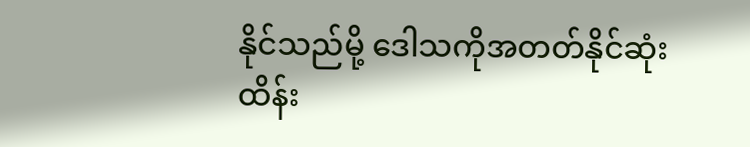နိုင်သည်မို့ ဒေါသကိုအတတ်နိုင်ဆုံး
ထိန်း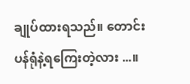ချုပ်ထားရသည်။ တောင်းပန်ရုံနဲ့ရကြေးတဲ့လား ...။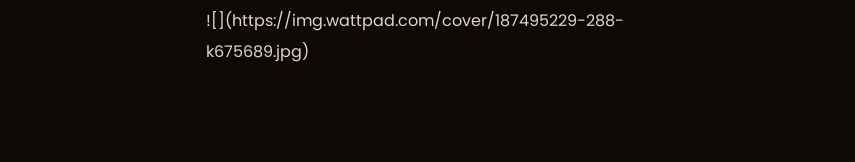![](https://img.wattpad.com/cover/187495229-288-k675689.jpg)